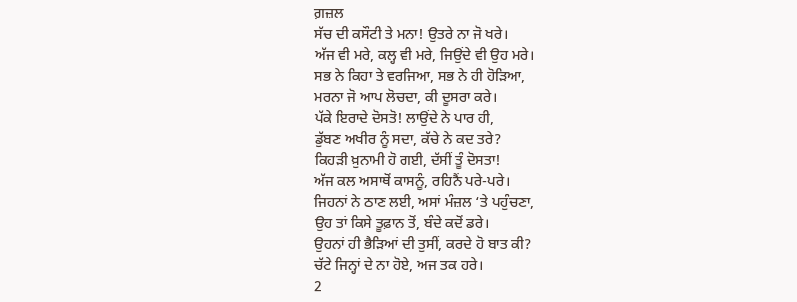ਗ਼ਜ਼ਲ
ਸੱਚ ਦੀ ਕਸੌਟੀ ਤੇ ਮਨਾ! ਉਤਰੇ ਨਾ ਜੋ ਖਰੇ।
ਅੱਜ ਵੀ ਮਰੇ, ਕਲ੍ਹ ਵੀ ਮਰੇ, ਜਿਉਂਦੇ ਵੀ ਉਹ ਮਰੇ।
ਸਭ ਨੇ ਕਿਹਾ ਤੇ ਵਰਜਿਆ, ਸਭ ਨੇ ਹੀ ਹੋੜਿਆ,
ਮਰਨਾ ਜੋ ਆਪ ਲੋਚਦਾ, ਕੀ ਦੂਸਰਾ ਕਰੇ।
ਪੱਕੇ ਇਰਾਦੇ ਦੋਸਤੋ! ਲਾਉਂਦੇ ਨੇ ਪਾਰ ਹੀ,
ਡੁੱਬਣ ਅਖੀਰ ਨੂੰ ਸਦਾ, ਕੱਚੇ ਨੇ ਕਦ ਤਰੇ?
ਕਿਹੜੀ ਖ਼ੁਨਾਮੀ ਹੋ ਗਈ, ਦੱਸੀਂ ਤੂੰ ਦੋਸਤਾ!
ਅੱਜ ਕਲ ਅਸਾਥੋਂ ਕਾਸਨੂੰ, ਰਹਿਨੈਂ ਪਰੇ-ਪਰੇ।
ਜਿਹਨਾਂ ਨੇ ਠਾਣ ਲਈ, ਅਸਾਂ ਮੰਜ਼ਲ ‘ਤੇ ਪਹੁੰਚਣਾ,
ਉਹ ਤਾਂ ਕਿਸੇ ਤੂਫ਼ਾਨ ਤੋਂ, ਬੰਦੇ ਕਦੋਂ ਡਰੇ।
ਉਹਨਾਂ ਹੀ ਭੈੜਿਆਂ ਦੀ ਤੁਸੀਂ, ਕਰਦੇ ਹੋ ਬਾਤ ਕੀ?
ਚੱਟੇ ਜਿਨ੍ਹਾਂ ਦੇ ਨਾ ਹੋਏ, ਅਜ ਤਕ ਹਰੇ।
2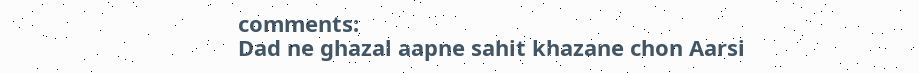comments:
Dad ne ghazal aapne sahit khazane chon Aarsi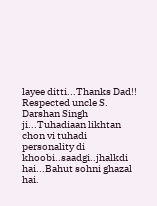layee ditti...Thanks Dad!!
Respected uncle S. Darshan Singh ji...Tuhadiaan likhtan chon vi tuhadi personality di khoobi..saadgi..jhalkdi hai...Bahut sohni ghazal hai.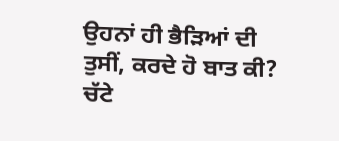ਉਹਨਾਂ ਹੀ ਭੈੜਿਆਂ ਦੀ ਤੁਸੀਂ, ਕਰਦੇ ਹੋ ਬਾਤ ਕੀ?
ਚੱਟੇ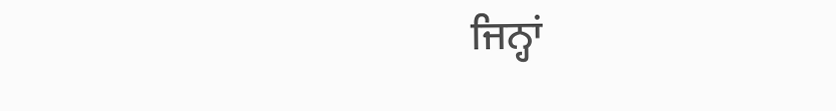ਜਿਨ੍ਹਾਂ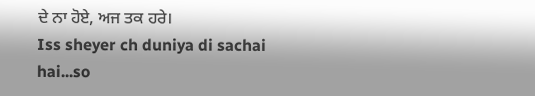ਦੇ ਨਾ ਹੋਏ, ਅਜ ਤਕ ਹਰੇ।
Iss sheyer ch duniya di sachai hai...so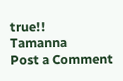true!!
Tamanna
Post a Comment